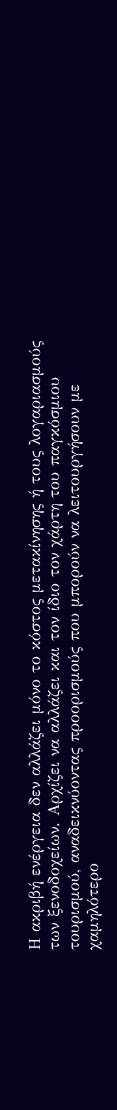Η ακριβή ενέργεια δεν αλλάζει μόνο το κόστος μετακίνησης ή τους λογαριασμούς των ξενοδοχείων. Αρχίζει να αλλάζει και τον ίδιο τον χάρτη του παγκόσμιου τουρισμού, αναδεικνύοντας προορισμούς που μπορούν να λειτουργήσουν με χαμηλότερο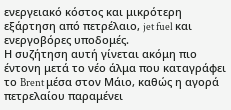ενεργειακό κόστος και μικρότερη εξάρτηση από πετρέλαιο, jet fuel και ενεργοβόρες υποδομές.
Η συζήτηση αυτή γίνεται ακόμη πιο έντονη μετά το νέο άλμα που καταγράφει το Brent μέσα στον Μάιο, καθώς η αγορά πετρελαίου παραμένει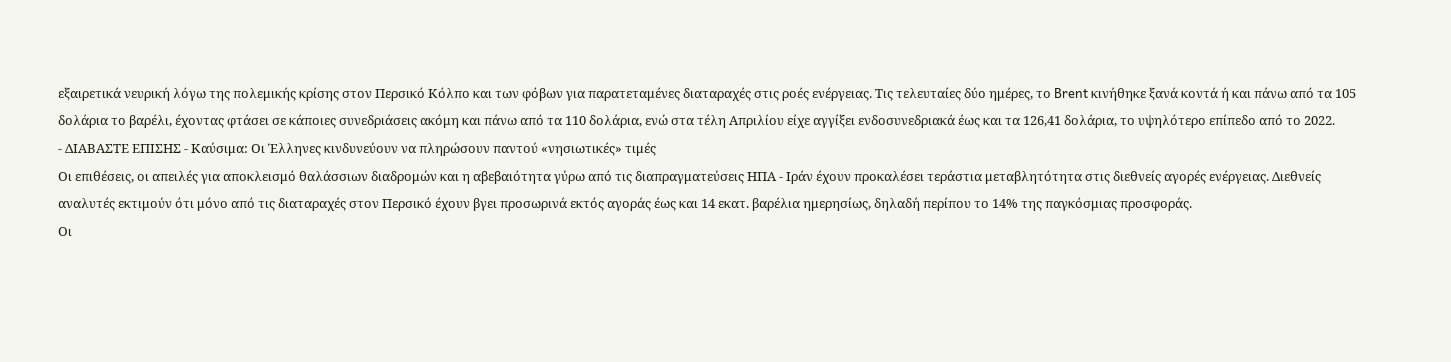εξαιρετικά νευρική λόγω της πολεμικής κρίσης στον Περσικό Κόλπο και των φόβων για παρατεταμένες διαταραχές στις ροές ενέργειας. Τις τελευταίες δύο ημέρες, το Brent κινήθηκε ξανά κοντά ή και πάνω από τα 105 δολάρια το βαρέλι, έχοντας φτάσει σε κάποιες συνεδριάσεις ακόμη και πάνω από τα 110 δολάρια, ενώ στα τέλη Απριλίου είχε αγγίξει ενδοσυνεδριακά έως και τα 126,41 δολάρια, το υψηλότερο επίπεδο από το 2022.
- ΔΙΑΒΑΣΤΕ ΕΠΙΣΗΣ - Καύσιμα: Οι Έλληνες κινδυνεύουν να πληρώσουν παντού «νησιωτικές» τιμές
Οι επιθέσεις, οι απειλές για αποκλεισμό θαλάσσιων διαδρομών και η αβεβαιότητα γύρω από τις διαπραγματεύσεις ΗΠΑ - Ιράν έχουν προκαλέσει τεράστια μεταβλητότητα στις διεθνείς αγορές ενέργειας. Διεθνείς αναλυτές εκτιμούν ότι μόνο από τις διαταραχές στον Περσικό έχουν βγει προσωρινά εκτός αγοράς έως και 14 εκατ. βαρέλια ημερησίως, δηλαδή περίπου το 14% της παγκόσμιας προσφοράς.
Οι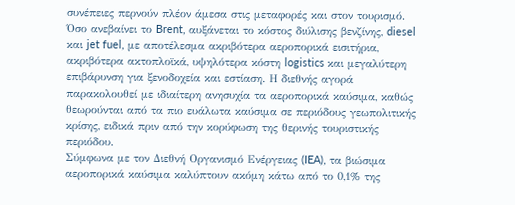συνέπειες περνούν πλέον άμεσα στις μεταφορές και στον τουρισμό. Όσο ανεβαίνει το Brent, αυξάνεται το κόστος διύλισης βενζίνης, diesel και jet fuel, με αποτέλεσμα ακριβότερα αεροπορικά εισιτήρια, ακριβότερα ακτοπλοϊκά, υψηλότερα κόστη logistics και μεγαλύτερη επιβάρυνση για ξενοδοχεία και εστίαση. Η διεθνής αγορά παρακολουθεί με ιδιαίτερη ανησυχία τα αεροπορικά καύσιμα, καθώς θεωρούνται από τα πιο ευάλωτα καύσιμα σε περιόδους γεωπολιτικής κρίσης, ειδικά πριν από την κορύφωση της θερινής τουριστικής περιόδου.
Σύμφωνα με τον Διεθνή Οργανισμό Ενέργειας (IEA), τα βιώσιμα αεροπορικά καύσιμα καλύπτουν ακόμη κάτω από το 0,1% της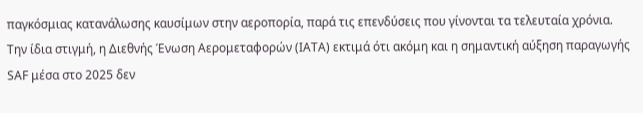παγκόσμιας κατανάλωσης καυσίμων στην αεροπορία, παρά τις επενδύσεις που γίνονται τα τελευταία χρόνια. Την ίδια στιγμή, η Διεθνής Ένωση Αερομεταφορών (IATA) εκτιμά ότι ακόμη και η σημαντική αύξηση παραγωγής SAF μέσα στο 2025 δεν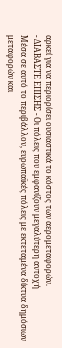αρκεί για να περιορίσει ουσιαστικά το κόστος των αερομεταφορών.
- ΔΙΑΒΑΣΤΕ ΕΠΙΣΗΣ - Οι πόλεις που εμφανίζουν μεγαλύτερη αντοχή
Μέσα σε αυτό το περιβάλλον, ευρωπαϊκές πόλεις με εκτεταμένα δίκτυα δημόσιων μεταφορών και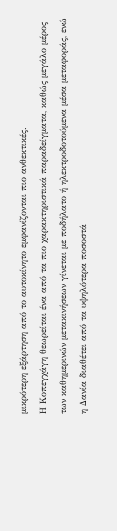μικρότερη εξάρτηση από το αυτοκίνητο εμφανίζονται πιο ανθεκτικές.
Η Κοπεγχάγη θεωρείται ένα από τα πιο χαρακτηριστικά παραδείγματα, καθώς μεγάλο μέρος των καθημερινών μετακινήσεων γίνεται με ποδήλατο ή ηλεκτροδοτούμενα μέσα μεταφοράς, ενώ η Δανία διαθέτει από τα υψηλότερα ποσοστά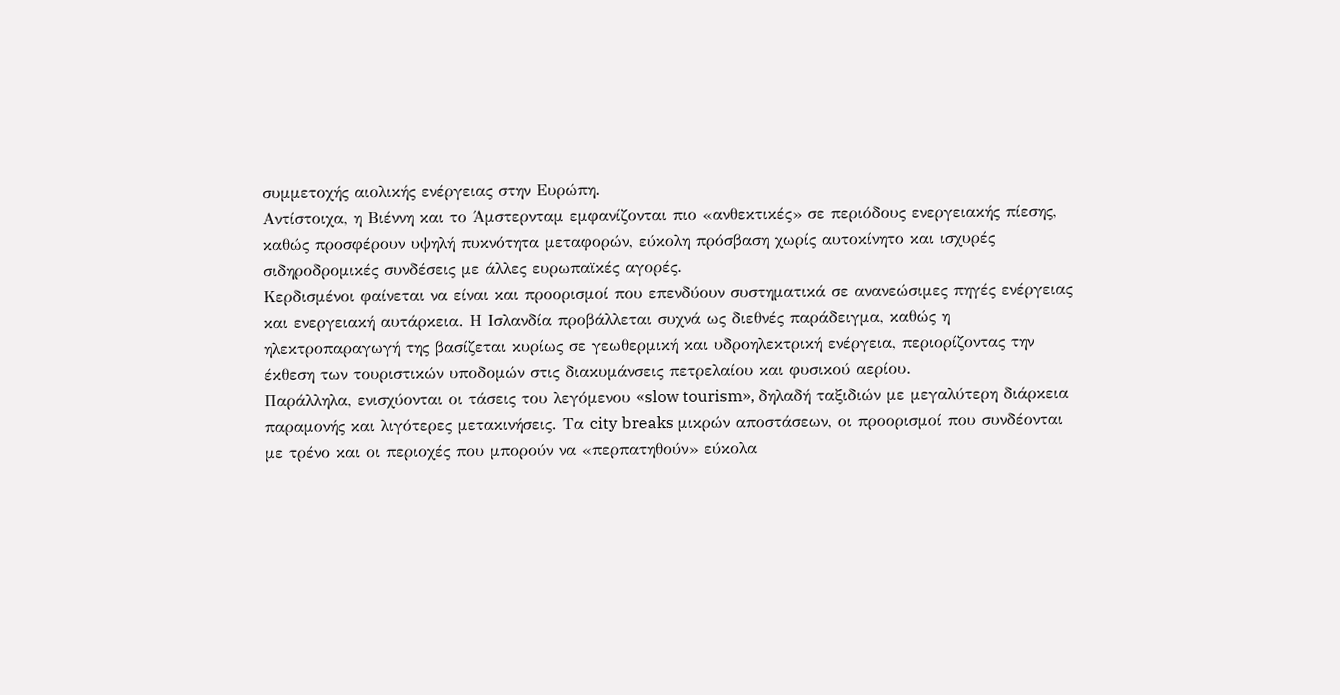συμμετοχής αιολικής ενέργειας στην Ευρώπη.
Αντίστοιχα, η Βιέννη και το Άμστερνταμ εμφανίζονται πιο «ανθεκτικές» σε περιόδους ενεργειακής πίεσης, καθώς προσφέρουν υψηλή πυκνότητα μεταφορών, εύκολη πρόσβαση χωρίς αυτοκίνητο και ισχυρές σιδηροδρομικές συνδέσεις με άλλες ευρωπαϊκές αγορές.
Κερδισμένοι φαίνεται να είναι και προορισμοί που επενδύουν συστηματικά σε ανανεώσιμες πηγές ενέργειας και ενεργειακή αυτάρκεια. Η Ισλανδία προβάλλεται συχνά ως διεθνές παράδειγμα, καθώς η ηλεκτροπαραγωγή της βασίζεται κυρίως σε γεωθερμική και υδροηλεκτρική ενέργεια, περιορίζοντας την έκθεση των τουριστικών υποδομών στις διακυμάνσεις πετρελαίου και φυσικού αερίου.
Παράλληλα, ενισχύονται οι τάσεις του λεγόμενου «slow tourism», δηλαδή ταξιδιών με μεγαλύτερη διάρκεια παραμονής και λιγότερες μετακινήσεις. Τα city breaks μικρών αποστάσεων, οι προορισμοί που συνδέονται με τρένο και οι περιοχές που μπορούν να «περπατηθούν» εύκολα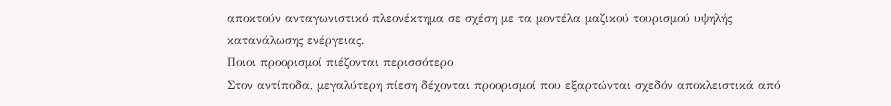αποκτούν ανταγωνιστικό πλεονέκτημα σε σχέση με τα μοντέλα μαζικού τουρισμού υψηλής κατανάλωσης ενέργειας.
Ποιοι προορισμοί πιέζονται περισσότερο
Στον αντίποδα, μεγαλύτερη πίεση δέχονται προορισμοί που εξαρτώνται σχεδόν αποκλειστικά από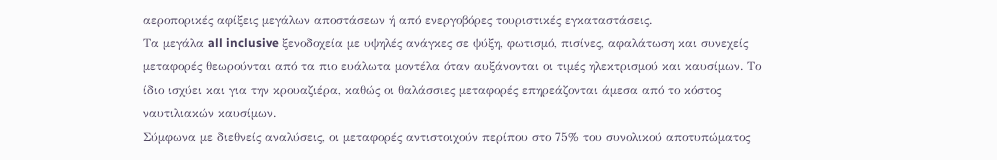αεροπορικές αφίξεις μεγάλων αποστάσεων ή από ενεργοβόρες τουριστικές εγκαταστάσεις.
Τα μεγάλα all inclusive ξενοδοχεία με υψηλές ανάγκες σε ψύξη, φωτισμό, πισίνες, αφαλάτωση και συνεχείς μεταφορές θεωρούνται από τα πιο ευάλωτα μοντέλα όταν αυξάνονται οι τιμές ηλεκτρισμού και καυσίμων. Το ίδιο ισχύει και για την κρουαζιέρα, καθώς οι θαλάσσιες μεταφορές επηρεάζονται άμεσα από το κόστος ναυτιλιακών καυσίμων.
Σύμφωνα με διεθνείς αναλύσεις, οι μεταφορές αντιστοιχούν περίπου στο 75% του συνολικού αποτυπώματος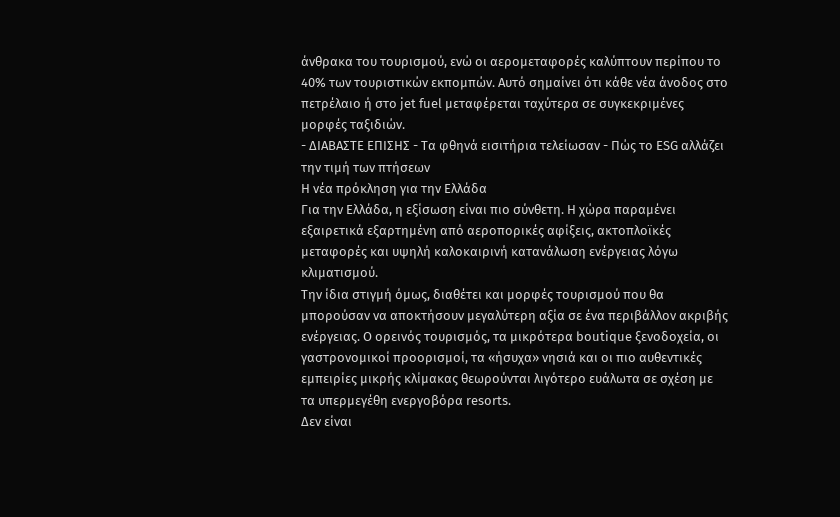άνθρακα του τουρισμού, ενώ οι αερομεταφορές καλύπτουν περίπου το 40% των τουριστικών εκπομπών. Αυτό σημαίνει ότι κάθε νέα άνοδος στο πετρέλαιο ή στο jet fuel μεταφέρεται ταχύτερα σε συγκεκριμένες μορφές ταξιδιών.
- ΔΙΑΒΑΣΤΕ ΕΠΙΣΗΣ - Τα φθηνά εισιτήρια τελείωσαν - Πώς το ESG αλλάζει την τιμή των πτήσεων
Η νέα πρόκληση για την Ελλάδα
Για την Ελλάδα, η εξίσωση είναι πιο σύνθετη. Η χώρα παραμένει εξαιρετικά εξαρτημένη από αεροπορικές αφίξεις, ακτοπλοϊκές μεταφορές και υψηλή καλοκαιρινή κατανάλωση ενέργειας λόγω κλιματισμού.
Την ίδια στιγμή όμως, διαθέτει και μορφές τουρισμού που θα μπορούσαν να αποκτήσουν μεγαλύτερη αξία σε ένα περιβάλλον ακριβής ενέργειας. Ο ορεινός τουρισμός, τα μικρότερα boutique ξενοδοχεία, οι γαστρονομικοί προορισμοί, τα «ήσυχα» νησιά και οι πιο αυθεντικές εμπειρίες μικρής κλίμακας θεωρούνται λιγότερο ευάλωτα σε σχέση με τα υπερμεγέθη ενεργοβόρα resorts.
Δεν είναι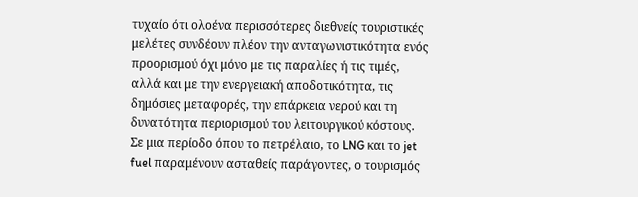τυχαίο ότι ολοένα περισσότερες διεθνείς τουριστικές μελέτες συνδέουν πλέον την ανταγωνιστικότητα ενός προορισμού όχι μόνο με τις παραλίες ή τις τιμές, αλλά και με την ενεργειακή αποδοτικότητα, τις δημόσιες μεταφορές, την επάρκεια νερού και τη δυνατότητα περιορισμού του λειτουργικού κόστους. Σε μια περίοδο όπου το πετρέλαιο, το LNG και το jet fuel παραμένουν ασταθείς παράγοντες, ο τουρισμός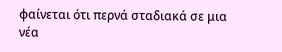φαίνεται ότι περνά σταδιακά σε μια νέα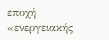εποχή «ενεργειακής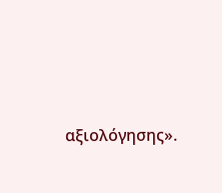αξιολόγησης».